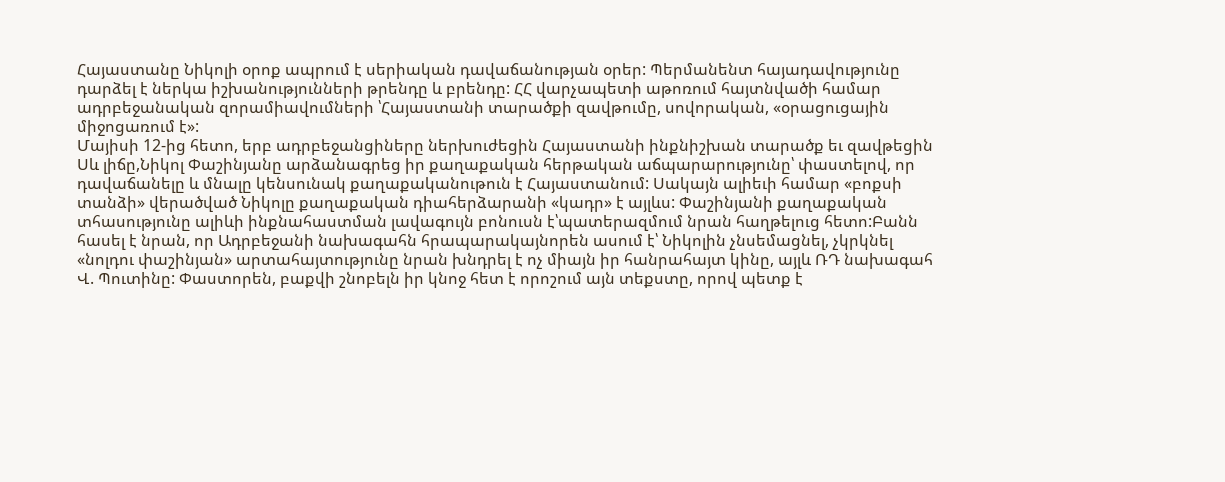Հայաստանը Նիկոլի օրոք ապրում է սերիական դավաճանության օրեր: Պերմանենտ հայադավությունը դարձել է ներկա իշխանությունների թրենդը և բրենդը: ՀՀ վարչապետի աթոռում հայտնվածի համար ադրբեջանական զորամիավումների ՝Հայաստանի տարածքի զավթումը, սովորական, «օրացուցային միջոցառում է»:
Մայիսի 12-ից հետո, երբ ադրբեջանցիները ներխուժեցին Հայաստանի ինքնիշխան տարածք եւ զավթեցին Սև լիճը,Նիկոլ Փաշինյանը արձանագրեց իր քաղաքական հերթական աճպարարությունը՝ փաստելով, որ դավաճանելը և մնալը կենսունակ քաղաքականութուն է Հայաստանում: Սակայն ալիեւի համար «բոքսի տանձի» վերածված Նիկոլը քաղաքական դիահերձարանի «կադր» է այլևս: Փաշինյանի քաղաքական տհասությունը ալիևի ինքնահաստման լավագույն բոնուսն է՝պատերազմում նրան հաղթելուց հետո:Բանն հասել է նրան, որ Ադրբեջանի նախագահն հրապարակայնորեն ասում է՝ Նիկոլին չնսեմացնել, չկրկնել «նոլդու փաշինյան» արտահայտությունը նրան խնդրել է ոչ միայն իր հանրահայտ կինը, այլև ՌԴ նախագահ Վ. Պուտինը: Փաստորեն, բաքվի շնոբելն իր կնոջ հետ է որոշում այն տեքստը, որով պետք է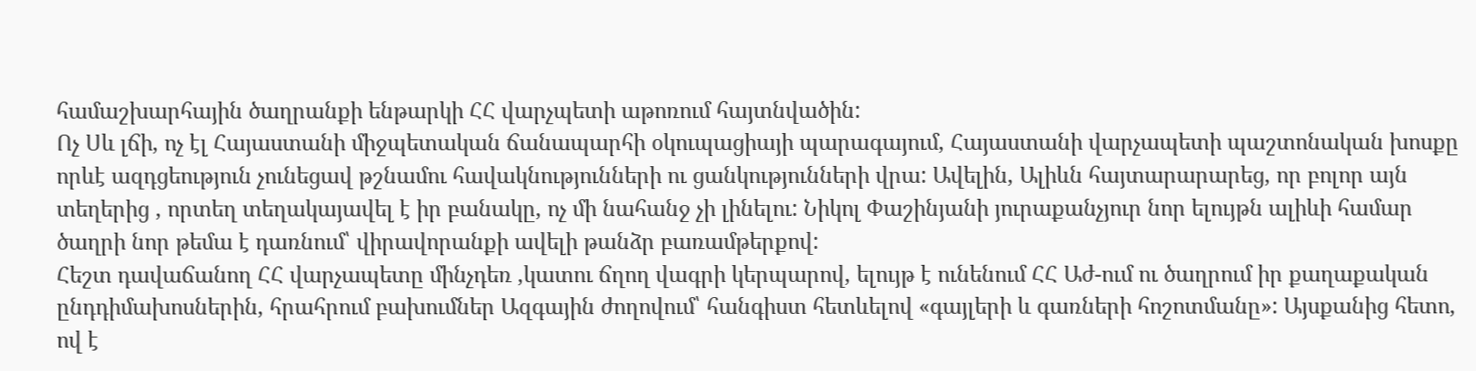համաշխարհային ծաղրանքի ենթարկի ՀՀ վարչպետի աթոռում հայտնվածին:
Ոչ Սև լճի, ոչ էլ Հայաստանի միջպետական ճանապարհի օկուպացիայի պարագայում, Հայաստանի վարչապետի պաշտոնական խոսքը որևէ ազդցեություն չունեցավ թշնամու հավակնությունների ու ցանկությունների վրա: Ավելին, Ալիևն հայտարարարեց, որ բոլոր այն տեղերից , որտեղ տեղակայավել է իր բանակը, ոչ մի նահանջ չի լինելու: Նիկոլ Փաշինյանի յուրաքանչյուր նոր ելույթն ալիևի համար ծաղրի նոր թեմա է դառնում՝ վիրավորանքի ավելի թանձր բառամթերքով:
Հեշտ դավաճանող ՀՀ վարչապետը մինչդեռ ,կատու ճղող վագրի կերպարով, ելույթ է ունենում ՀՀ Աժ-ում ու ծաղրում իր քաղաքական ընդդիմախոսներին, հրահրում բախումներ Ազգային ժողովում՝ հանգիստ հետևելով «գայլերի և գառների հոշոտմանը»: Այսքանից հետո, ով է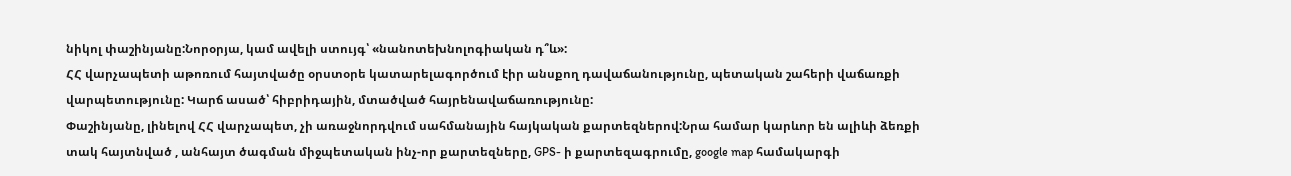նիկոլ փաշինյանը:Նորօրյա, կամ ավելի ստույգ՝ «նանոտեխնոլոգիական դ՞և»:
ՀՀ վարչապետի աթոռում հայտվածը օրստօրե կատարելագործում էիր անսքող դավաճանությունը, պետական շահերի վաճառքի վարպետությունը: Կարճ ասած՝ հիբրիդային, մտածված հայրենավաճառությունը:
Փաշինյանը, լինելով ՀՀ վարչապետ, չի առաջնորդվում սահմանային հայկական քարտեզներով:Նրա համար կարևոր են ալիևի ձեռքի տակ հայտնված , անհայտ ծագման միջպետական ինչ-որ քարտեզները, GPS- ի քարտեզագրումը, google map համակարգի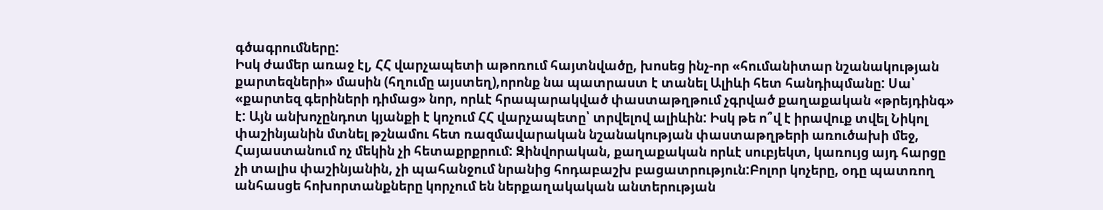գծագրումները:
Իսկ ժամեր առաջ էլ, ՀՀ վարչապետի աթոռում հայտնվածը, խոսեց ինչ-որ «հումանիտար նշանակության քարտեզների» մասին (հղումը այստեղ),որոնք նա պատրաստ է տանել Ալիևի հետ հանդիպմանը: Սա՝ «քարտեզ գերիների դիմաց» նոր, որևէ հրապարակված փաստաթղթում չգրված քաղաքական «թրեյդինգ» է: Այն անխոչընդոտ կյանքի է կոչում ՀՀ վարչապետը՝ տրվելով ալիևին: Իսկ թե ո՞վ է իրավուք տվել Նիկոլ փաշինյանին մտնել թշնամու հետ ռազմավարական նշանակության փաստաթղթերի առուծախի մեջ, Հայաստանում ոչ մեկին չի հետաքրքրում: Զինվորական, քաղաքական որևէ սուբյեկտ, կառույց այդ հարցը չի տալիս փաշինյանին, չի պահանջում նրանից հոդաբաշխ բացատրություն:Բոլոր կոչերը, օդը պատռող անհասցե հոխորտանքները կորչում են ներքաղակական անտերության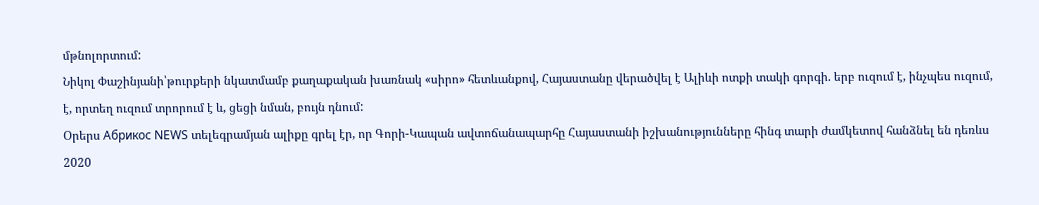մթնոլորտում:
Նիկոլ Փաշինյանի՝թուրքերի նկատմամբ քաղաքական խառնակ «սիրո» հետևանքով, Հայաստանը վերածվել է Ալիևի ոտքի տակի գորգի. երբ ուզում է, ինչպես ուզում, է, որտեղ ուզում տրորում է և, ցեցի նման, բույն դնում:
Օրերս Абрикос NEWS տելեգրամյան ալիքը գրել էր, որ Գորի-Կապան ավտոճանապարհը Հայաստանի իշխանությունները հինգ տարի ժամկետով հանձնել են դեռևս 2020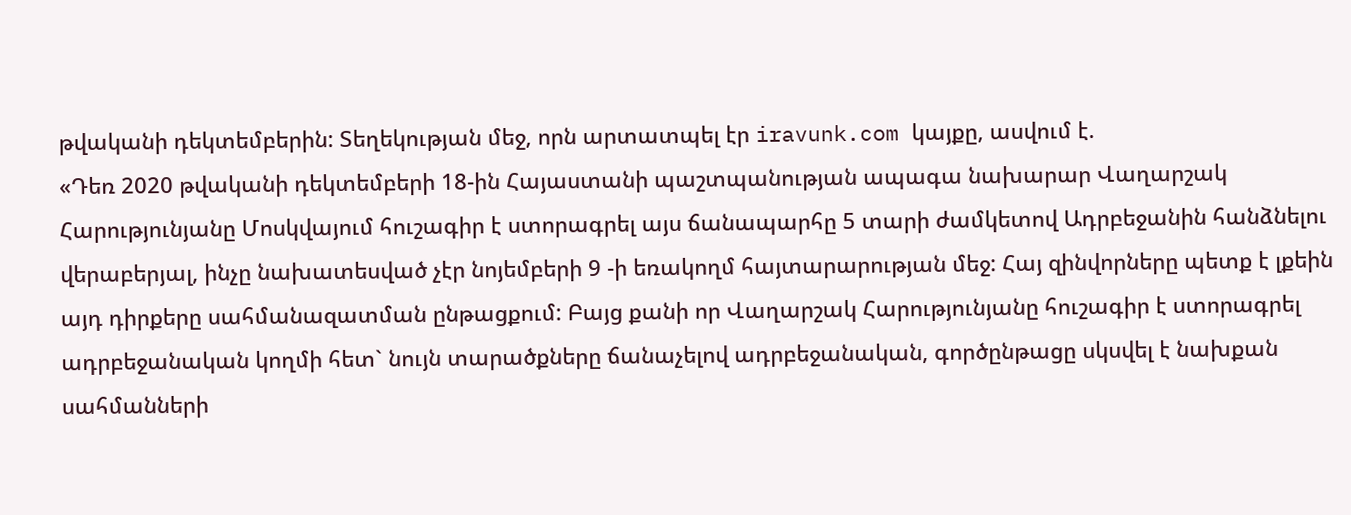թվականի դեկտեմբերին: Տեղեկության մեջ, որն արտատպել էր iravunk.com կայքը, ասվում է.
«Դեռ 2020 թվականի դեկտեմբերի 18-ին Հայաստանի պաշտպանության ապագա նախարար Վաղարշակ Հարությունյանը Մոսկվայում հուշագիր է ստորագրել այս ճանապարհը 5 տարի ժամկետով Ադրբեջանին հանձնելու վերաբերյալ, ինչը նախատեսված չէր նոյեմբերի 9 -ի եռակողմ հայտարարության մեջ: Հայ զինվորները պետք է լքեին այդ դիրքերը սահմանազատման ընթացքում: Բայց քանի որ Վաղարշակ Հարությունյանը հուշագիր է ստորագրել ադրբեջանական կողմի հետ` նույն տարածքները ճանաչելով ադրբեջանական, գործընթացը սկսվել է նախքան սահմանների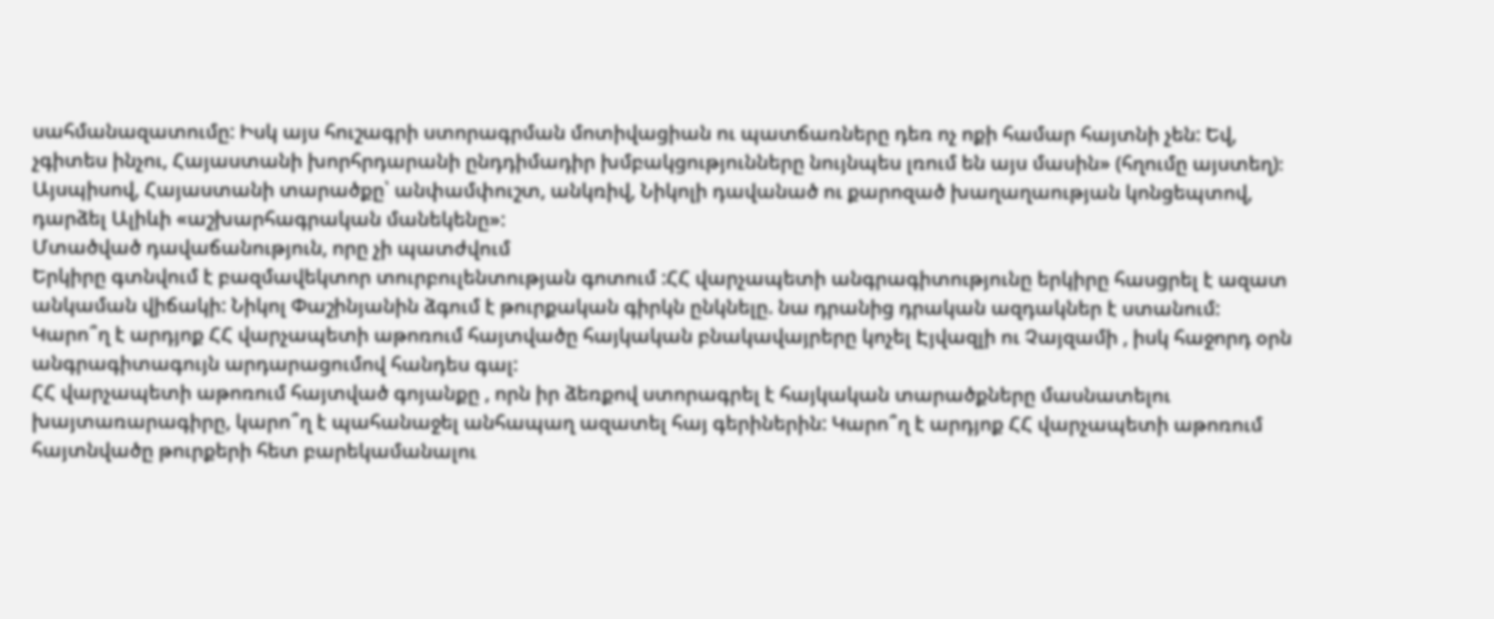սահմանազատումը: Իսկ այս հուշագրի ստորագրման մոտիվացիան ու պատճառները դեռ ոչ ոքի համար հայտնի չեն: Եվ, չգիտես ինչու, Հայաստանի խորհրդարանի ընդդիմադիր խմբակցությունները նույնպես լռում են այս մասին» (հղումը այստեղ)։
Այսպիսով, Հայաստանի տարածքը՝ անփամփուշտ, անկռիվ, Նիկոլի դավանած ու քարոզած խաղաղաության կոնցեպտով, դարձել Ալիևի «աշխարհագրական մանեկենը»:
Մտածված դավաճանություն, որը չի պատժվում
Երկիրը գտնվում է բազմավեկտոր տուրբուլենտության գոտում :ՀՀ վարչապետի անգրագիտությունը երկիրը հասցրել է ազատ անկաման վիճակի: Նիկոլ Փաշինյանին ձգում է թուրքական գիրկն ընկնելը. նա դրանից դրական ազդակներ է ստանում:
Կարո՞ղ է արդյոք ՀՀ վարչապետի աթոռում հայտվածը հայկական բնակավայրերը կոչել Էյվազլի ու Չայզամի , իսկ հաջորդ օրն անգրագիտագույն արդարացումով հանդես գալ:
ՀՀ վարչապետի աթոռում հայտված գոյանքը , որն իր ձեռքով ստորագրել է հայկական տարածքները մասնատելու խայտառարագիրը, կարո՞ղ է պահանաջել անհապաղ ազատել հայ գերիներին: Կարո՞ղ է արդյոք ՀՀ վարչապետի աթոռում հայտնվածը թուրքերի հետ բարեկամանալու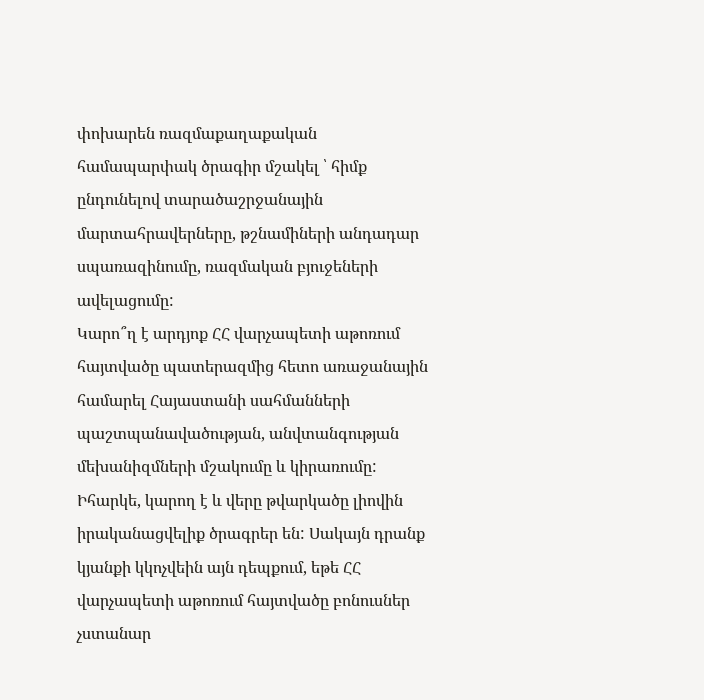փոխարեն ռազմաքաղաքական համապարփակ ծրագիր մշակել ՝ հիմք ընդունելով տարածաշրջանային մարտահրավերները, թշնամիների անդադար սպառազինումը, ռազմական բյուջեների ավելացումը:
Կարո՞ղ է արդյոք ՀՀ վարչապետի աթոռում հայտվածը պատերազմից հետո առաջանային համարել Հայաստանի սահմանների պաշտպանավածության, անվտանգության մեխանիզմների մշակումը և կիրառումը:
Իհարկե, կարող է և վերը թվարկածը լիովին իրականացվելիք ծրագրեր են: Սակայն դրանք կյանքի կկոչվեին այն դեպքում, եթե ՀՀ վարչապետի աթոռում հայտվածը բոնուսներ չստանար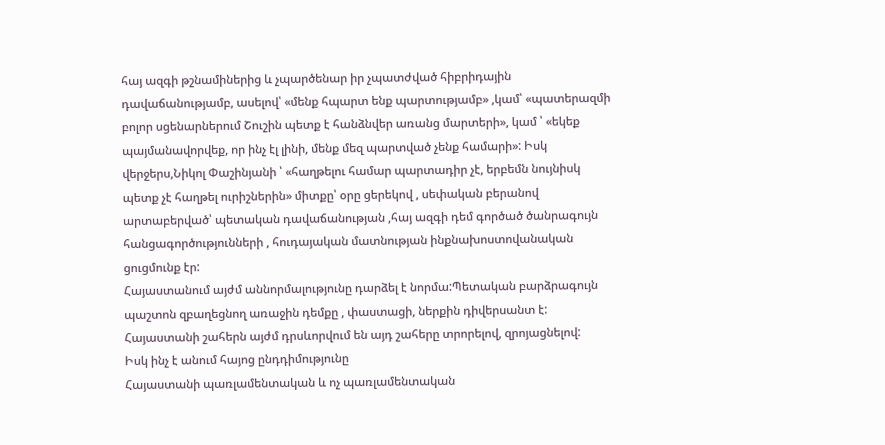հայ ազգի թշնամիներից և չպարծենար իր չպատժված հիբրիդային դավաճանությամբ, ասելով՝ «մենք հպարտ ենք պարտությամբ» ,կամ՝ «պատերազմի բոլոր սցենարներում Շուշին պետք է հանձնվեր առանց մարտերի», կամ ՝ «եկեք պայմանավորվեք, որ ինչ էլ լինի, մենք մեզ պարտված չենք համարի»: Իսկ վերջերս,Նիկոլ Փաշինյանի ՝ «հաղթելու համար պարտադիր չէ, երբեմն նույնիսկ պետք չէ հաղթել ուրիշներին» միտքը՝ օրը ցերեկով , սեփական բերանով արտաբերված՝ պետական դավաճանության ,հայ ազգի դեմ գործած ծանրագույն հանցագործությունների , հուդայական մատնության ինքնախոստովանական ցուցմունք էր:
Հայաստանում այժմ աննորմալությունը դարձել է նորմա:Պետական բարձրագույն պաշտոն զբաղեցնող առաջին դեմքը , փաստացի, ներքին դիվերսանտ է:
Հայաստանի շահերն այժմ դրսևորվում են այդ շահերը տրորելով, զրոյացնելով:
Իսկ ինչ է անում հայոց ընդդիմությունը
Հայաստանի պառլամենտական և ոչ պառլամենտական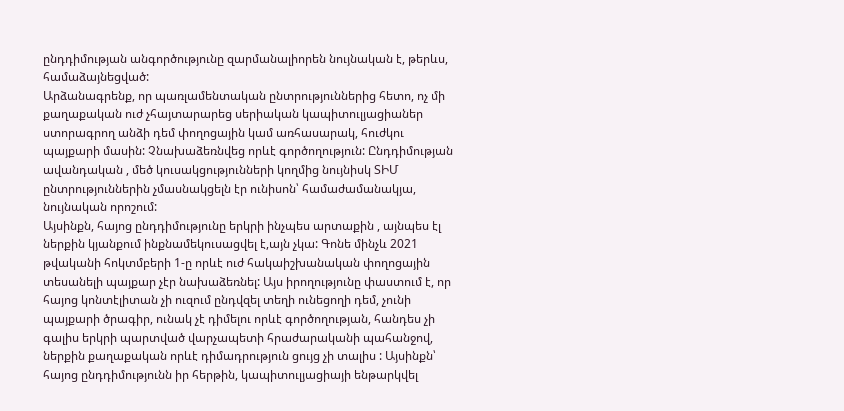ընդդիմության անգործությունը զարմանալիորեն նույնական է, թերևս, համաձայնեցված:
Արձանագրենք, որ պառլամենտական ընտրություններից հետո, ոչ մի քաղաքական ուժ չհայտարարեց սերիական կապիտուլյացիաներ ստորագրող անձի դեմ փողոցային կամ առհասարակ, հուժկու պայքարի մասին: Չնախաձեռնվեց որևէ գործողություն: Ընդդիմության ավանդական , մեծ կուսակցությունների կողմից նույնիսկ ՏԻՄ ընտրություններին չմասնակցելն էր ունիսոն՝ համաժամանակյա, նույնական որոշում:
Այսինքն, հայոց ընդդիմությունը երկրի ինչպես արտաքին , այնպես էլ ներքին կյանքում ինքնամեկուսացվել է,այն չկա: Գոնե մինչև 2021 թվականի հոկտմբերի 1-ը որևէ ուժ հակաիշխանական փողոցային տեսանելի պայքար չէր նախաձեռնել: Այս իրողությունը փաստում է, որ հայոց կոնտէլիտան չի ուզում ընդվզել տեղի ունեցողի դեմ, չունի պայքարի ծրագիր, ունակ չէ դիմելու որևէ գործողության, հանդես չի գալիս երկրի պարտված վարչապետի հրաժարականի պահանջով, ներքին քաղաքական որևէ դիմադրություն ցույց չի տալիս : Այսինքն՝ հայոց ընդդիմությունն իր հերթին, կապիտուլյացիայի ենթարկվել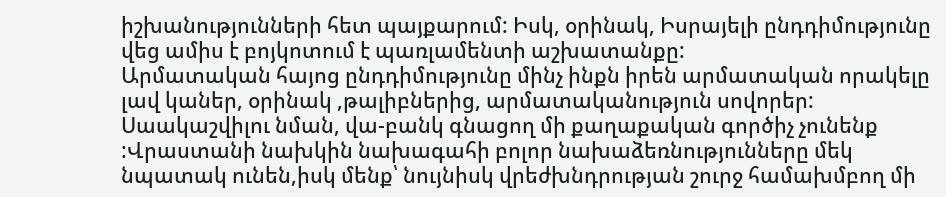իշխանությունների հետ պայքարում: Իսկ, օրինակ, Իսրայելի ընդդիմությունը վեց ամիս է բոյկոտում է պառլամենտի աշխատանքը:
Արմատական հայոց ընդդիմությունը մինչ ինքն իրեն արմատական որակելը լավ կաներ, օրինակ ,թալիբներից, արմատականություն սովորեր:
Սաակաշվիլու նման, վա-բանկ գնացող մի քաղաքական գործիչ չունենք :Վրաստանի նախկին նախագահի բոլոր նախաձեռնությունները մեկ նպատակ ունեն,իսկ մենք՝ նույնիսկ վրեժխնդրության շուրջ համախմբող մի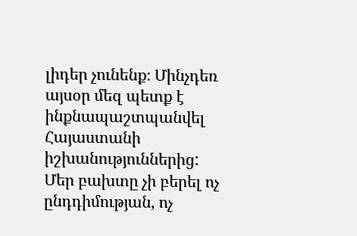լիդեր չունենք։ Մինչդեռ այսօր մեզ պետք է ինքնապաշտպանվել Հայաստանի իշխանություններից:
Մեր բախտը չի բերել ոչ ընդդիմության, ոչ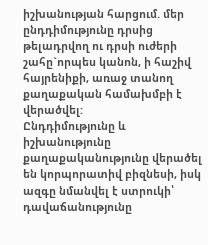իշխանության հարցում. մեր ընդդիմությունը դրսից թելադրվող ու դրսի ուժերի շահը`որպես կանոն, ի հաշիվ հայրենիքի, առաջ տանող քաղաքական համախմբի է վերածվել:
Ընդդիմությունը և իշխանությունը քաղաքականությունը վերածել են կորպորատիվ բիզնեսի, իսկ ազգը նմանվել է ստրուկի՝ դավաճանությունը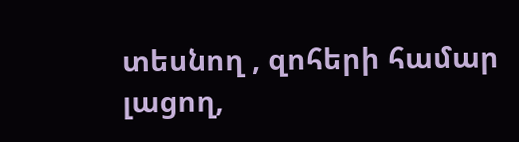տեսնող , զոհերի համար լացող,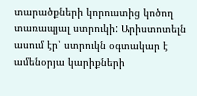տարածքների կորուստից կոծող տառապյալ ստրուկի: Արիստոտելն ասում էր՝ ստրուկն օգտակար է ամենօրյա կարիքների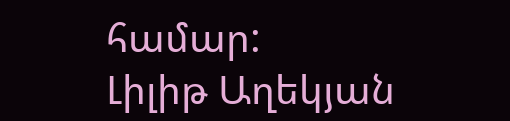համար:
Լիլիթ Աղեկյան